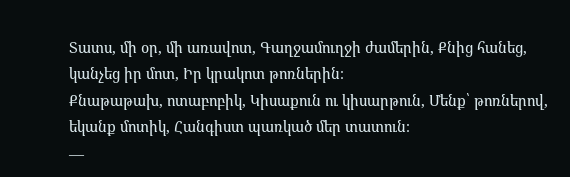Տատս, մի օր, մի առավոտ, Գաղջամուղջի ժամերին, Քնից հանեց, կանչեց իր մոտ, Իր կրակոտ թոռներին։
Քնաթաթախ, ոտաբոբիկ, Կիսաքուն ու կիսարթուն, Մենք՝ թոռներով, եկանք մոտիկ, Հանգիստ պառկած մեր տատուն։
—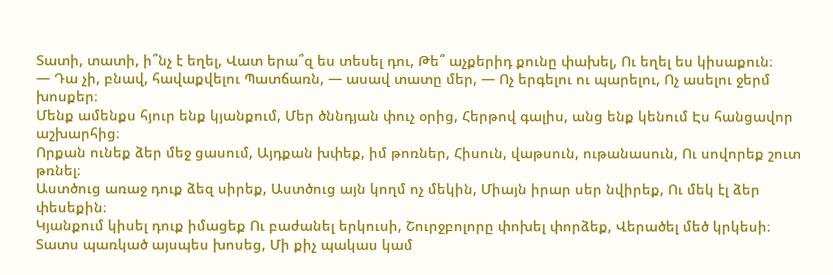Տատի, տատի, ի՞նչ է եղել, Վատ երա՞զ ես տեսել դու, Թե՞ աչքերիդ քունը փախել, Ու եղել ես կիսաքուն։
— Դա չի, բնավ, հավաքվելու Պատճառն, — ասավ տատը մեր, — Ոչ երգելու ու պարելու, Ոչ ասելու ջերմ խոսքեր։
Մենք ամենքս հյուր ենք կյանքում, Մեր ծննդյան փուչ օրից, Հերթով գալիս, անց ենք կենում Էս հանցավոր աշխարհից։
Որքան ունեք ձեր մեջ ցասում, Այդքան խփեք, իմ թոռներ, Հիսուն, վաթսուն, ութանասուն, Ու սովորեք շուտ թռնել։
Աստծուց առաջ դուք ձեզ սիրեք, Աստծուց այն կողմ ոչ մեկին, Միայն իրար սեր նվիրեք, Ու մեկ էլ ձեր փեսեքին։
Կյանքում կիսել դուք իմացեք Ու բաժանել երկուսի, Շուրջբոլորը փոխել փորձեք, Վերածել մեծ կրկեսի։
Տատս պառկած այսպես խոսեց, Մի քիչ պակաս կամ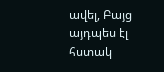ավել, Բայց այդպես էլ հստակ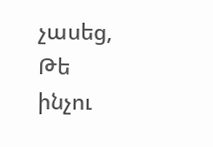չասեց, Թե ինչու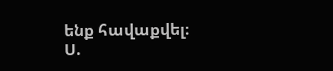ենք հավաքվել։
Ս.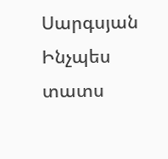Սարգսյան Ինչպես տատս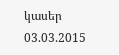կասեր
03.03.2015